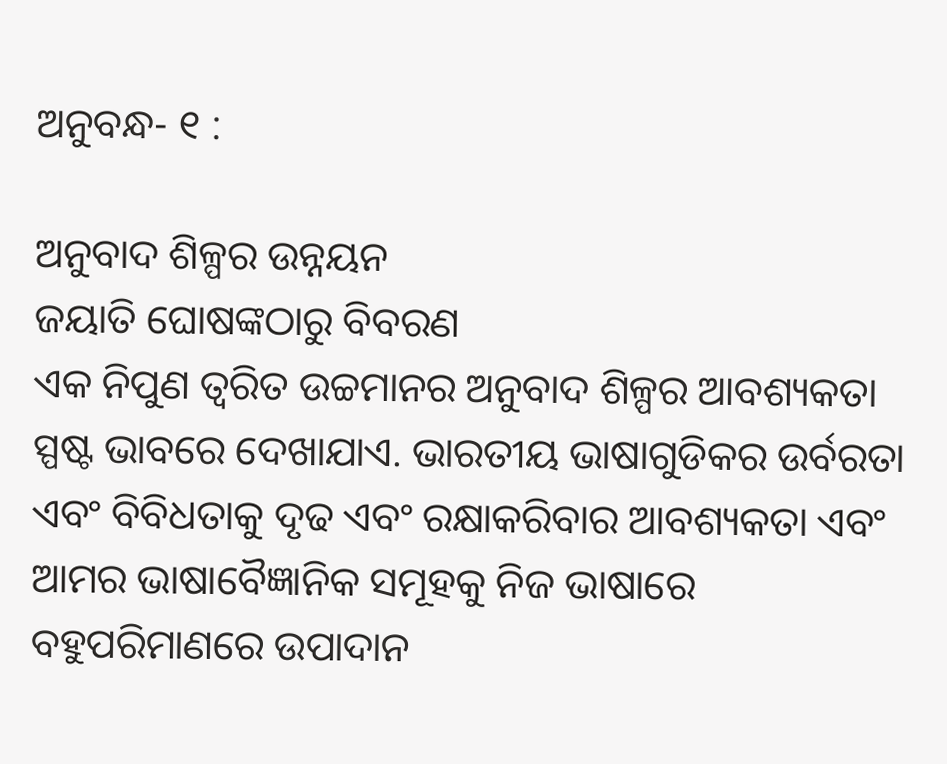ଅନୁବନ୍ଧ- ୧ :

ଅନୁବାଦ ଶିଳ୍ପର ଉନ୍ନୟନ
ଜୟାତି ଘୋଷଙ୍କଠାରୁ ବିବରଣ
ଏକ ନିପୁଣ ତ୍ୱରିତ ଉଚ୍ଚମାନର ଅନୁବାଦ ଶିଳ୍ପର ଆବଶ୍ୟକତା ସ୍ପଷ୍ଟ ଭାବରେ ଦେଖାଯାଏ. ଭାରତୀୟ ଭାଷାଗୁଡିକର ଉର୍ବରତା ଏବଂ ବିବିଧତାକୁ ଦୃଢ ଏବଂ ରକ୍ଷାକରିବାର ଆବଶ୍ୟକତା ଏବଂ ଆମର ଭାଷାବୈଜ୍ଞାନିକ ସମୂହକୁ ନିଜ ଭାଷାରେ ବହୁପରିମାଣରେ ଉପାଦାନ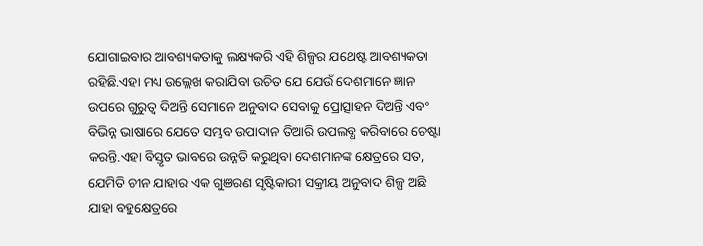ଯୋଗାଇବାର ଆବଶ୍ୟକତାକୁ ଲକ୍ଷ୍ୟକରି ଏହି ଶିଳ୍ପର ଯଥେଷ୍ଟ ଆବଶ୍ୟକତା ରହିଛି.ଏହା ମଧ୍ୟ ଉଲ୍ଲେଖ କରାଯିବା ଉଚିତ ଯେ ଯେଉଁ ଦେଶମାନେ ଜ୍ଞାନ ଉପରେ ଗୁରୁତ୍ୱ ଦିଅନ୍ତି ସେମାନେ ଅନୁବାଦ ସେବାକୁ ପ୍ରୋତ୍ସାହନ ଦିଅନ୍ତି ଏବଂ ବିଭିନ୍ନ ଭାଷାରେ ଯେତେ ସମ୍ଭବ ଉପାଦାନ ତିଆରି ଉପଲବ୍ଧ କରିବାରେ ଚେଷ୍ଟା କରନ୍ତି.ଏହା ବିସ୍ତୃତ ଭାବରେ ଉନ୍ନତି କରୁଥିବା ଦେଶମାନଙ୍କ କ୍ଷେତ୍ରରେ ସତ, ଯେମିତି ଚୀନ ଯାହାର ଏକ ଗୁଞରଣ ସୃଷ୍ଟିକାରୀ ସକ୍ରୀୟ ଅନୁବାଦ ଶିଳ୍ପ ଅଛି ଯାହା ବହୁକ୍ଷେତ୍ରରେ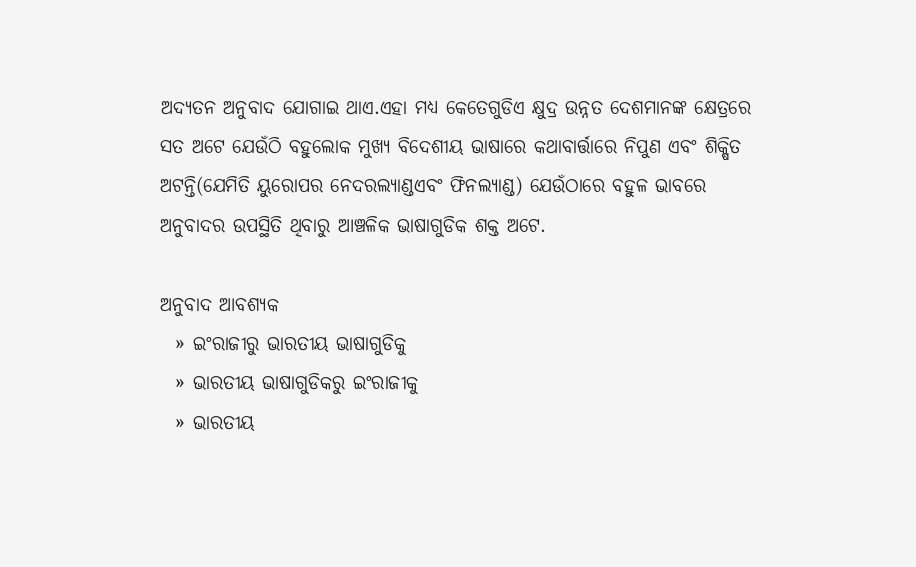ଅଦ୍ୟତନ ଅନୁବାଦ ଯୋଗାଇ ଥାଏ.ଏହା ମଧ୍ୟ କେତେଗୁଡିଏ କ୍ଷୁଦ୍ର ଉନ୍ନତ ଦେଶମାନଙ୍କ କ୍ଷେତ୍ରରେ ସତ ଅଟେ ଯେଉଁଠି ବହୁଲୋକ ମୁଖ୍ୟ ବିଦେଶୀୟ ଭାଷାରେ କଥାବାର୍ତ୍ତାରେ ନିପୁଣ ଏବଂ ଶିକ୍ଷିତ ଅଟନ୍ତି(ଯେମିତି ୟୁରୋପର ନେଦରଲ୍ୟାଣ୍ଡଏବଂ ଫିନଲ୍ୟାଣ୍ଡ) ଯେଉଁଠାରେ ବହୁଳ ଭାବରେ ଅନୁବାଦର ଉପସ୍ଥିତି ଥିବାରୁ ଆଞ୍ଚଳିକ ଭାଷାଗୁଡିକ ଶକ୍ତ ଅଟେ.

ଅନୁବାଦ ଆବଶ୍ୟକ
  » ଇଂରାଜୀରୁ ଭାରତୀୟ ଭାଷାଗୁଡିକୁ
  » ଭାରତୀୟ ଭାଷାଗୁଡିକରୁ ଇଂରାଜୀକୁ
  » ଭାରତୀୟ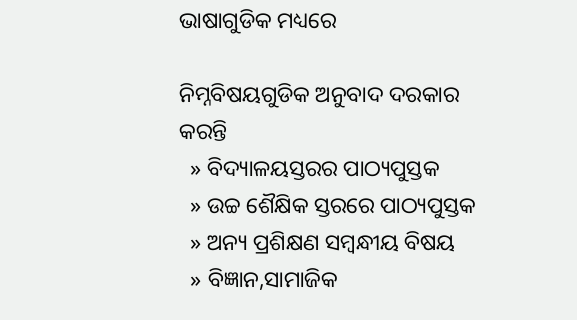ଭାଷାଗୁଡିକ ମଧ୍ୟରେ

ନିମ୍ନବିଷୟଗୁଡିକ ଅନୁବାଦ ଦରକାର କରନ୍ତି
  » ବିଦ୍ୟାଳୟସ୍ତରର ପାଠ୍ୟପୁସ୍ତକ
  » ଉଚ୍ଚ ଶୈକ୍ଷିକ ସ୍ତରରେ ପାଠ୍ୟପୁସ୍ତକ
  » ଅନ୍ୟ ପ୍ରଶିକ୍ଷଣ ସମ୍ବନ୍ଧୀୟ ବିଷୟ
  » ବିଜ୍ଞାନ,ସାମାଜିକ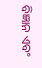ବିଜ୍ଞାନ ଏବଂ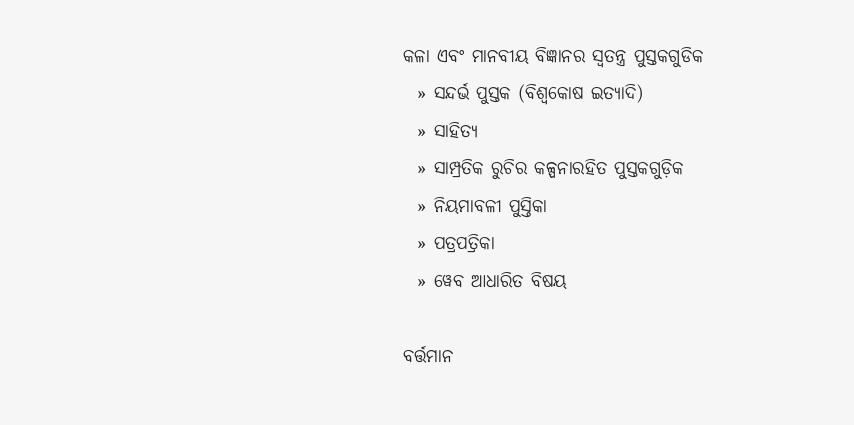କଳା ଏବଂ ମାନବୀୟ ବିଜ୍ଞାନର ସ୍ୱତନ୍ତ୍ର ପୁସ୍ତକଗୁଡିକ
  » ସନ୍ଦର୍ଭ ପୁସ୍ତକ (ବିଶ୍ୱକୋଷ ଇତ୍ୟାଦି)
  » ସାହିତ୍ୟ
  » ସାମ୍ପ୍ରତିକ ରୁଚିର କଳ୍ପନାରହିତ ପୁସ୍ତକଗୁଡ଼ିକ
  » ନିୟମାବଳୀ ପୁସ୍ତିକା
  » ପତ୍ରପତ୍ରିକା
  » ୱେବ ଆଧାରିତ ବିଷୟ

ବର୍ତ୍ତମାନ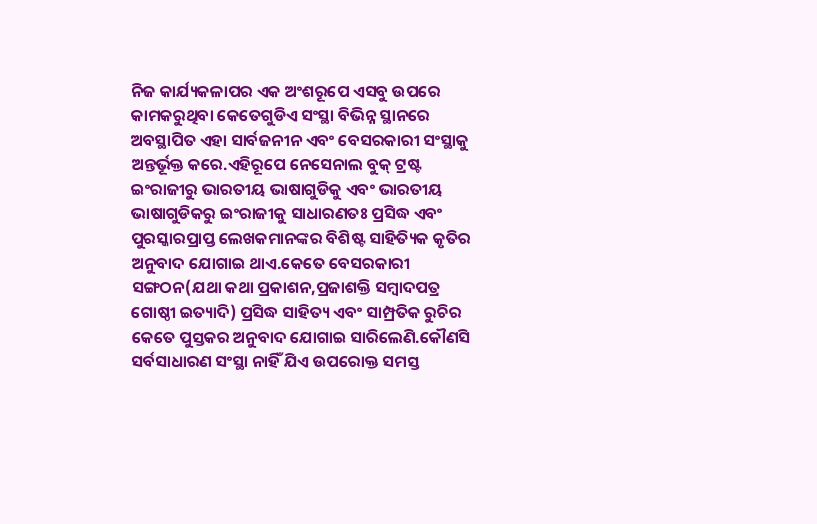ନିଜ କାର୍ଯ୍ୟକଳାପର ଏକ ଅଂଶରୂପେ ଏସବୁ ଉପରେ କାମକରୁଥିବା କେତେଗୁଡିଏ ସଂସ୍ଥା ବିଭିନ୍ନ ସ୍ଥାନରେ ଅବସ୍ଥାପିତ ଏହା ସାର୍ବଜନୀନ ଏବଂ ବେସରକାରୀ ସଂସ୍ଥାକୁ ଅନ୍ତର୍ଭୂକ୍ତ କରେ.ଏହିରୂପେ ନେସେନାଲ ବୁକ୍ ଟ୍ରଷ୍ଟ ଇଂରାଜୀରୁ ଭାରତୀୟ ଭାଷାଗୁଡିକୁ ଏବଂ ଭାରତୀୟ ଭାଷାଗୁଡିକରୁ ଇଂରାଜୀକୁ ସାଧାରଣତଃ ପ୍ରସିଦ୍ଧ ଏବଂ ପୁରସ୍କାରପ୍ରାପ୍ତ ଲେଖକମାନଙ୍କର ବିଶିଷ୍ଟ ସାହିତ୍ୟିକ କୃତିର ଅନୁବାଦ ଯୋଗାଇ ଥାଏ.କେତେ ବେସରକାରୀ ସଙ୍ଗଠନ(ଯଥା କଥା ପ୍ରକାଶନ,ପ୍ରଜାଶକ୍ତି ସମ୍ବାଦପତ୍ର ଗୋଷ୍ଠୀ ଇତ୍ୟାଦି) ପ୍ରସିଦ୍ଧ ସାହିତ୍ୟ ଏବଂ ସାମ୍ପ୍ରତିକ ରୁଚିର କେତେ ପୁସ୍ତକର ଅନୁବାଦ ଯୋଗାଇ ସାରିଲେଣି.କୌଣସି ସର୍ବସାଧାରଣ ସଂସ୍ଥା ନାହିଁ ଯିଏ ଉପରୋକ୍ତ ସମସ୍ତ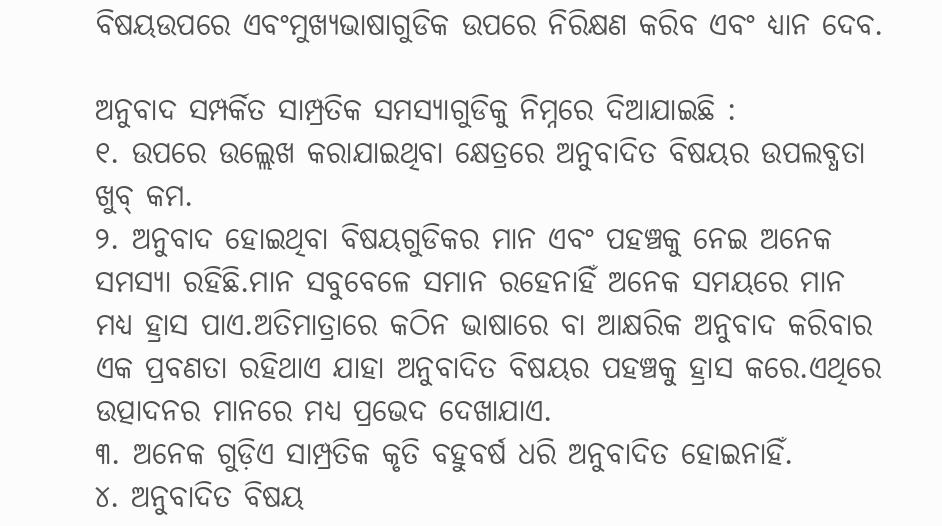ବିଷୟଉପରେ ଏବଂମୁଖ୍ୟଭାଷାଗୁଡିକ ଉପରେ ନିରିକ୍ଷଣ କରିବ ଏବଂ ଧ୍ୟାନ ଦେବ.

ଅନୁବାଦ ସମ୍ପର୍କିତ ସାମ୍ପ୍ରତିକ ସମସ୍ୟାଗୁଡିକୁ ନିମ୍ନରେ ଦିଆଯାଇଛି :
୧. ଉପରେ ଉଲ୍ଲେଖ କରାଯାଇଥିବା କ୍ଷେତ୍ରରେ ଅନୁବାଦିତ ବିଷୟର ଉପଲବ୍ଧତା ଖୁବ୍ କମ.
୨. ଅନୁବାଦ ହୋଇଥିବା ବିଷୟଗୁଡିକର ମାନ ଏବଂ ପହଞ୍ଚକୁ ନେଇ ଅନେକ ସମସ୍ୟା ରହିଛି.ମାନ ସବୁବେଳେ ସମାନ ରହେନାହିଁ ଅନେକ ସମୟରେ ମାନ ମଧ୍ୟ ହ୍ରାସ ପାଏ.ଅତିମାତ୍ରାରେ କଠିନ ଭାଷାରେ ବା ଆକ୍ଷରିକ ଅନୁବାଦ କରିବାର ଏକ ପ୍ରବଣତା ରହିଥାଏ ଯାହା ଅନୁବାଦିତ ବିଷୟର ପହଞ୍ଚକୁ ହ୍ରାସ କରେ.ଏଥିରେ ଉତ୍ପାଦନର ମାନରେ ମଧ୍ୟ ପ୍ରଭେଦ ଦେଖାଯାଏ.
୩. ଅନେକ ଗୁଡ଼ିଏ ସାମ୍ପ୍ରତିକ କୃତି ବହୁବର୍ଷ ଧରି ଅନୁବାଦିତ ହୋଇନାହିଁ.
୪. ଅନୁବାଦିତ ବିଷୟ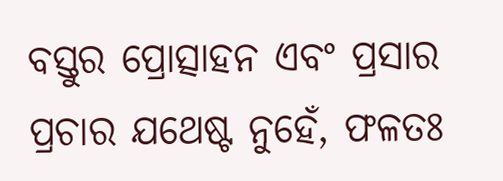ବସ୍ତୁର ପ୍ରୋତ୍ସାହନ ଏବଂ ପ୍ରସାର ପ୍ରଚାର ଯଥେଷ୍ଟ ନୁହେଁ, ଫଳତଃ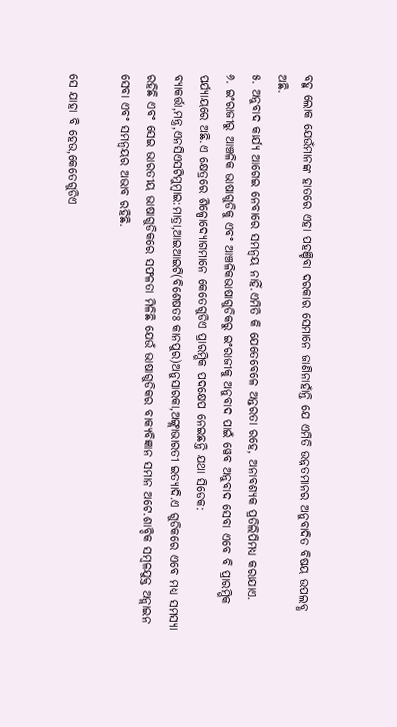ବହୁ ଲୋକ ଯେଉଁମାନଙ୍କ ହାତରେ ଏହା ପହଞ୍ଚିବା ଦରକାର ସେମାନେ ଜାଣିନାହାଁନ୍ତି ଯେ ଏମିତି ଉନ୍ନତମାନର ଅନୁବାଦିତ ବିଷୟ ଉପଲବ୍ଧ ଅଛି.
୫. ଅନୁବାଦ କାର୍ଯ୍ୟ ଆଗେଇ ନେବାରେ ସମନ୍ୱୟ ନାହିଁ.ଏମିତି କି ଯେତେବେଳେ ଅନ୍ତରତା ରହେ, ଅନାବଶ୍ୟକ ପ୍ରତିଲିପିମଧ୍ୟ କରାଯାଏ.
୬. ଇଂରାଜୀରୁ ଆଞ୍ଚଳିକ ଭାଷାଗୁଡିକୁ ଏବଂ ଆଞ୍ଚଳିକଭାଷାଗୁଡିକରୁ ଇଂରାଜୀକୁ ଅନୁବାଦ ପାଇଁ ୱେବ ଅନୁବାଦ ସେବା ଏବେ ବି ପ୍ରାରମ୍ଭିକ ପର୍ଯ୍ୟାୟରେ ଅଛି.ଏ କ୍ଷେତ୍ରରେ ଶିଳ୍ପୋଦ୍ୟୋଗମାନେ କେତେଗୁଡିଏ ପ୍ରାରମ୍ଭିକ ପଦକ୍ଷେପ ନେଇଛନ୍ତି ଯଥା ସିଡେକ: ବ୍ୟାକର୍ତ୍ତା,ମନ୍ତ୍ର,ଏନସିଏସଟିମୁମ୍ବାଇ:ମାତ୍ରା,ଆଇଆଇଟି(ବିଶେଷତଃ କାନପୁର)ଅନୁସାରକା,ଅଙ୍ଗ୍ଲାଭାରତୀ ଇତ୍ୟାଦି.ଏ ଗୁଡିକରେ ଏବେ ମଧ୍ୟ ସମସ୍ୟା ରହିଛି ଏବଂ ସେଇ ଭାରତୀୟ ଭାଷାଗୁଡିକରେ ସଫଳତା ମିଳିଛି ଯେଉଁ ଭାଷାଗୁଡିକର ବାକ୍ୟବିଜ୍ଞାନ ସମାନ ଅଟେ.ଶାବ୍ଦିକ ସମ୍ବଳଯୁକ୍ତ ଅନ୍ଲାଇନ ସେବା ଏବଂ ସମନ୍ୱୟର ଅଭାବ ରହିଛି.

ସେ ଯାହା ବି ହେଉ,କେତେଗୁଡିଏ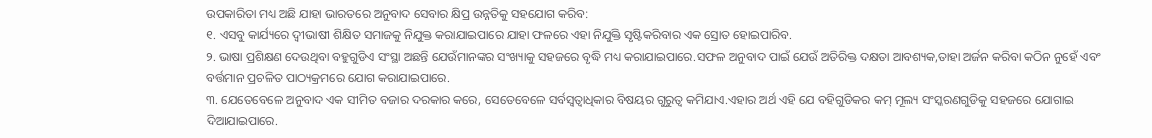ଉପକାରିତା ମଧ୍ୟ ଅଛି ଯାହା ଭାରତରେ ଅନୁବାଦ ସେବାର କ୍ଷିପ୍ର ଉନ୍ନତିକୁ ସହଯୋଗ କରିବ:
୧. ଏସବୁ କାର୍ଯ୍ୟରେ ଦ୍ୱୀଭାଷୀ ଶିକ୍ଷିତ ସମାଜକୁ ନିଯୁକ୍ତ କରାଯାଇପାରେ ଯାହା ଫଳରେ ଏହା ନିଯୁକ୍ତି ସୃଷ୍ଟିକରିବାର ଏକ ସ୍ରୋତ ହୋଇପାରିବ.
୨. ଭାଷା ପ୍ରଶିକ୍ଷଣ ଦେଉଥିବା ବହୁଗୁଡିଏ ସଂସ୍ଥା ଅଛନ୍ତି ଯେଉଁମାନଙ୍କର ସଂଖ୍ୟାକୁ ସହଜରେ ବୃଦ୍ଧି ମଧ୍ୟ କରାଯାଇପାରେ.ସଫଳ ଅନୁବାଦ ପାଇଁ ଯେଉଁ ଅତିରିକ୍ତ ଦକ୍ଷତା ଆବଶ୍ୟକ,ତାହା ଅର୍ଜନ କରିବା କଠିନ ନୁହେଁ ଏବଂ ବର୍ତ୍ତମାନ ପ୍ରଚଳିତ ପାଠ୍ୟକ୍ରମରେ ଯୋଗ କରାଯାଇପାରେ.
୩. ଯେତେବେଳେ ଅନୁବାଦ ଏକ ସୀମିତ ବଜାର ଦରକାର କରେ, ସେତେବେଳେ ସର୍ବସ୍ୱତ୍ୱାଧିକାର ବିଷୟର ଗୁରୁତ୍ୱ କମିଯାଏ.ଏହାର ଅର୍ଥ ଏହି ଯେ ବହିଗୁଡିକର କମ୍ ମୂଲ୍ୟ ସଂସ୍କରଣଗୁଡିକୁ ସହଜରେ ଯୋଗାଇ ଦିଆଯାଇପାରେ.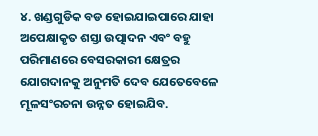୪. ଖଣ୍ଡଗୁଡିକ ବଡ ହୋଇଯାଇପାରେ ଯାହା ଅପେକ୍ଷାକୃତ ଶସ୍ତା ଉତ୍ପାଦନ ଏବଂ ବହୁ ପରିମାଣରେ ବେସରକାରୀ କ୍ଷେତ୍ରର ଯୋଗଦାନକୁ ଅନୁମତି ଦେବ ଯେତେବେଳେ ମୂଳସଂରଚନା ଉନ୍ନତ ହୋଇଯିବ.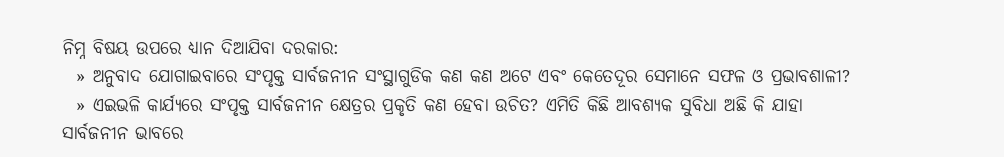ନିମ୍ନ ବିଷୟ ଉପରେ ଧ୍ୟାନ ଦିଆଯିବା ଦରକାର:
  » ଅନୁବାଦ ଯୋଗାଇବାରେ ସଂପୃକ୍ତ ସାର୍ବଜନୀନ ସଂସ୍ଥାଗୁଡିକ କଣ କଣ ଅଟେ ଏବଂ କେତେଦୂର ସେମାନେ ସଫଳ ଓ ପ୍ରଭାବଶାଳୀ?
  » ଏଇଭଳି କାର୍ଯ୍ୟରେ ସଂପୃକ୍ତ ସାର୍ବଜନୀନ କ୍ଷେତ୍ରର ପ୍ରକୃତି କଣ ହେବା ଉଚିତ? ଏମିତି କିଛି ଆବଶ୍ୟକ ସୁବିଧା ଅଛି କି ଯାହା ସାର୍ବଜନୀନ ଭାବରେ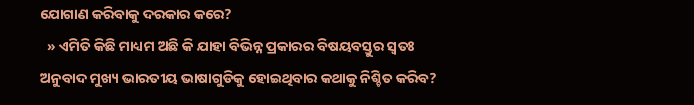ଯୋଗାଣ କରିବାକୁ ଦରକାର କରେ?
  » ଏମିତି କିଛି ମାଧ୍ୟମ ଅଛି କି ଯାହା ବିଭିନ୍ନ ପ୍ରକାରର ବିଷୟବସ୍ତୁର ସ୍ୱତଃ ଅନୁବାଦ ମୁଖ୍ୟ ଭାରତୀୟ ଭାଷାଗୁଡିକୁ ହୋଇଥିବାର କଥାକୁ ନିଶ୍ଚିତ କରିବ?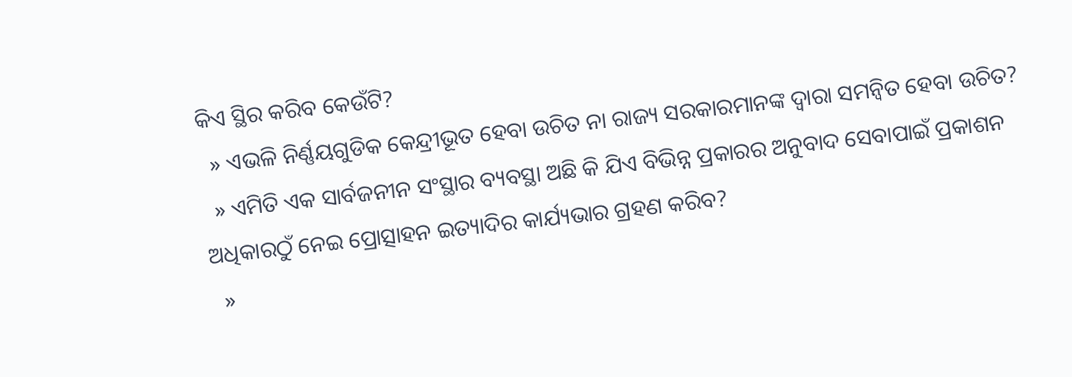କିଏ ସ୍ଥିର କରିବ କେଉଁଟି?
  » ଏଭଳି ନିର୍ଣ୍ଣୟଗୁଡିକ କେନ୍ଦ୍ରୀଭୂତ ହେବା ଉଚିତ ନା ରାଜ୍ୟ ସରକାରମାନଙ୍କ ଦ୍ୱାରା ସମନ୍ୱିତ ହେବା ଉଚିତ?
  » ଏମିତି ଏକ ସାର୍ବଜନୀନ ସଂସ୍ଥାର ବ୍ୟବସ୍ଥା ଅଛି କି ଯିଏ ବିଭିନ୍ନ ପ୍ରକାରର ଅନୁବାଦ ସେବାପାଇଁ ପ୍ରକାଶନ ଅଧିକାରଠୁଁ ନେଇ ପ୍ରୋତ୍ସାହନ ଇତ୍ୟାଦିର କାର୍ଯ୍ୟଭାର ଗ୍ରହଣ କରିବ?
  »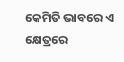କେମିତି ଭାବରେ ଏ କ୍ଷେତ୍ରରେ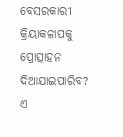ବେସରକାରୀ କ୍ରିୟାକଳାପକୁ ପ୍ରୋତ୍ସାହନ ଦିଆଯାଇପାରିବ? ଏ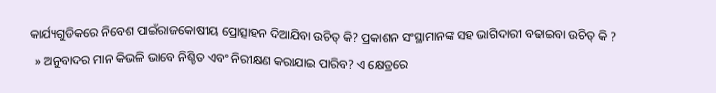କାର୍ଯ୍ୟଗୁଡିକରେ ନିବେଶ ପାଇଁରାଜକୋଷୀୟ ପ୍ରୋତ୍ସାହନ ଦିଆଯିବା ଉଚିତ୍ କି? ପ୍ରକାଶନ ସଂସ୍ଥାମାନଙ୍କ ସହ ଭାଗିଦାରୀ ବଢାଇବା ଉଚିତ୍ କି ?
  » ଅନୁବାଦର ମାନ କିଭଳି ଭାବେ ନିଶ୍ଚିତ ଏବଂ ନିରୀକ୍ଷଣ କରାଯାଇ ପାରିବ? ଏ କ୍ଷେତ୍ରରେ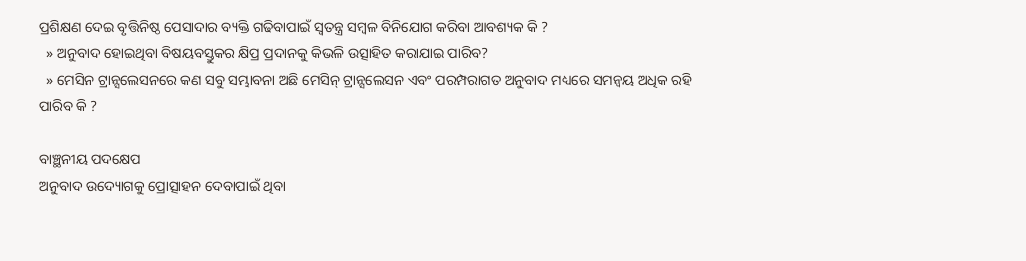ପ୍ରଶିକ୍ଷଣ ଦେଇ ବୃତ୍ତିନିଷ୍ଠ ପେସାଦାର ବ୍ୟକ୍ତି ଗଢିବାପାଇଁ ସ୍ୱତନ୍ତ୍ର ସମ୍ବଳ ବିନିଯୋଗ କରିବା ଆବଶ୍ୟକ କି ?
  » ଅନୁବାଦ ହୋଇଥିବା ବିଷୟବସ୍ତୁକର କ୍ଷିପ୍ର ପ୍ରଦାନକୁ କିଭଳି ଉତ୍ସାହିତ କରାଯାଇ ପାରିବ?
  » ମେସିନ ଟ୍ରାନ୍ସଲେସନରେ କଣ ସବୁ ସମ୍ଭାବନା ଅଛି ମେସିନ୍ ଟ୍ରାନ୍ସଲେସନ ଏବଂ ପରମ୍ପରାଗତ ଅନୁବାଦ ମଧ୍ୟରେ ସମନ୍ୱୟ ଅଧିକ ରହି ପାରିବ କି ?

ବାଞ୍ଛନୀୟ ପଦକ୍ଷେପ
ଅନୁବାଦ ଉଦ୍ୟୋଗକୁ ପ୍ରୋତ୍ସାହନ ଦେବାପାଇଁ ଥିବା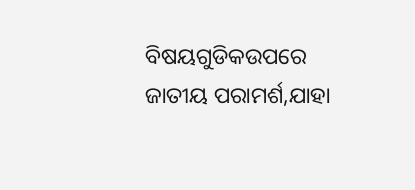ବିଷୟଗୁଡିକଉପରେ ଜାତୀୟ ପରାମର୍ଶ,ଯାହା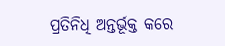ପ୍ରତିନିଧି ଅନ୍ତର୍ଭୂକ୍ତ କରେ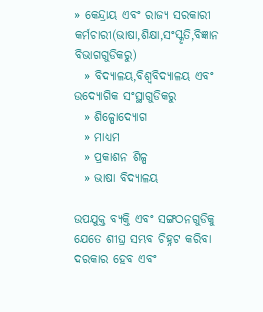» କେନ୍ଦ୍ରାୟ ଏବଂ ରାଜ୍ୟ ସରକାରୀ କର୍ମଚାରୀ(ଭାଷା,ଶିକ୍ଷା,ସଂସ୍କୃତି,ବିଜ୍ଞାନ ବିଭାଗଗୁଡିକରୁ)
  » ବିଦ୍ୟାଳୟ,ବିଶ୍ୱବିଦ୍ୟାଳୟ ଏବଂ ଉଦ୍ୟୋଗିକ ସଂସ୍ଥାଗୁଡିକରୁ
  » ଶିଳ୍ପୋଦ୍ୟୋଗ
  » ମାଧ୍ୟମ
  » ପ୍ରକାଶନ ଶିଳ୍ପ
  » ଭାଷା ବିଦ୍ୟାଳୟ

ଉପଯୁକ୍ତ ବ୍ୟକ୍ତି ଏବଂ ସଙ୍ଗଠନଗୁଡିକୁ ଯେତେ ଶୀଘ୍ର ସମ୍ଭବ ଚିହ୍ନଟ କରିବା ଦରକାର ହେବ ଏବଂ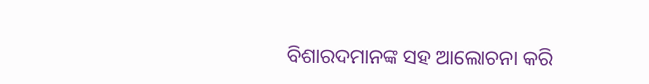ବିଶାରଦମାନଙ୍କ ସହ ଆଲୋଚନା କରି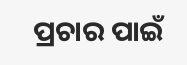ପ୍ରଚାର ପାଇଁ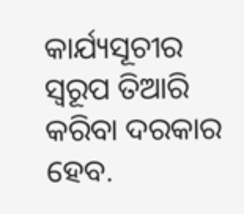କାର୍ଯ୍ୟସୂଚୀର ସ୍ୱରୂପ ତିଆରି କରିବା ଦରକାର ହେବ.